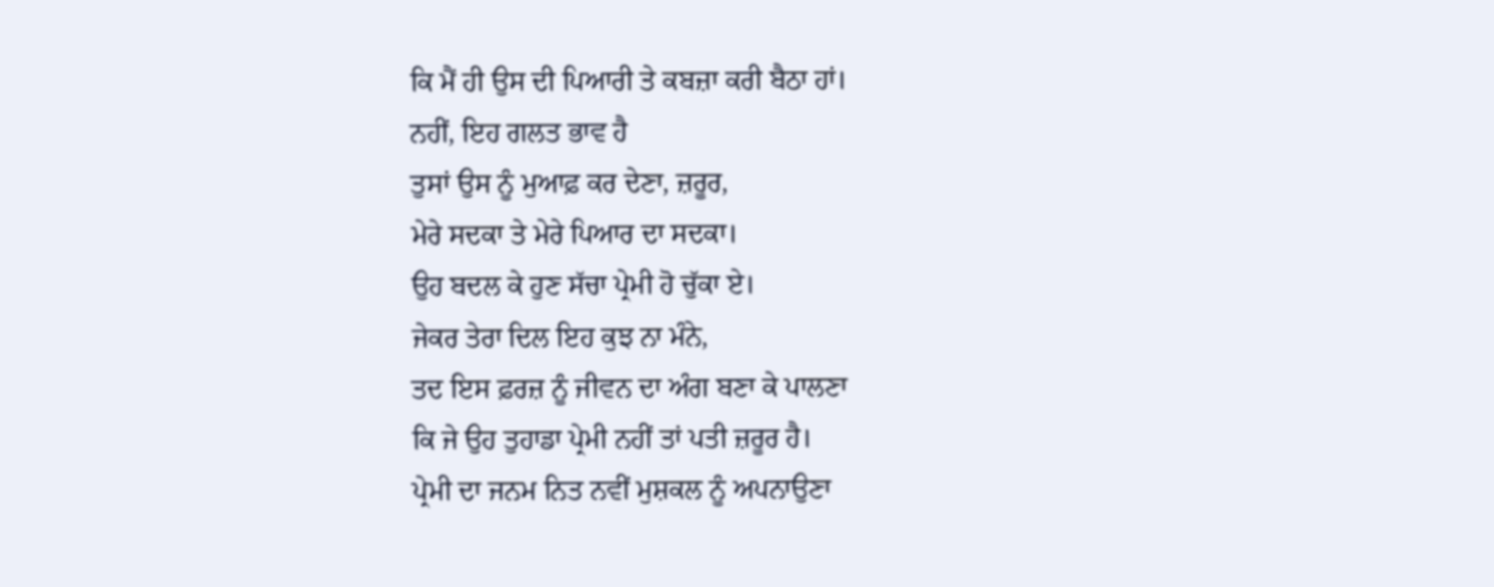ਕਿ ਮੈਂ ਹੀ ਉਸ ਦੀ ਪਿਆਰੀ ਤੇ ਕਬਜ਼ਾ ਕਰੀ ਬੈਠਾ ਹਾਂ।
ਨਹੀਂ, ਇਹ ਗਲਤ ਭਾਵ ਹੈ
ਤੁਸਾਂ ਉਸ ਨੂੰ ਮੁਆਫ਼ ਕਰ ਦੇਣਾ, ਜ਼ਰੂਰ,
ਮੇਰੇ ਸਦਕਾ ਤੇ ਮੇਰੇ ਪਿਆਰ ਦਾ ਸਦਕਾ।
ਉਹ ਬਦਲ ਕੇ ਹੁਣ ਸੱਚਾ ਪ੍ਰੇਮੀ ਹੋ ਚੁੱਕਾ ਏ।
ਜੇਕਰ ਤੇਰਾ ਦਿਲ ਇਹ ਕੁਝ ਨਾ ਮੰਨੇ,
ਤਦ ਇਸ ਫ਼ਰਜ਼ ਨੂੰ ਜੀਵਨ ਦਾ ਅੰਗ ਬਣਾ ਕੇ ਪਾਲਣਾ
ਕਿ ਜੇ ਉਹ ਤੁਹਾਡਾ ਪ੍ਰੇਮੀ ਨਹੀਂ ਤਾਂ ਪਤੀ ਜ਼ਰੂਰ ਹੈ।
ਪ੍ਰੇਮੀ ਦਾ ਜਨਮ ਨਿਤ ਨਵੀਂ ਮੁਸ਼ਕਲ ਨੂੰ ਅਪਨਾਉਣਾ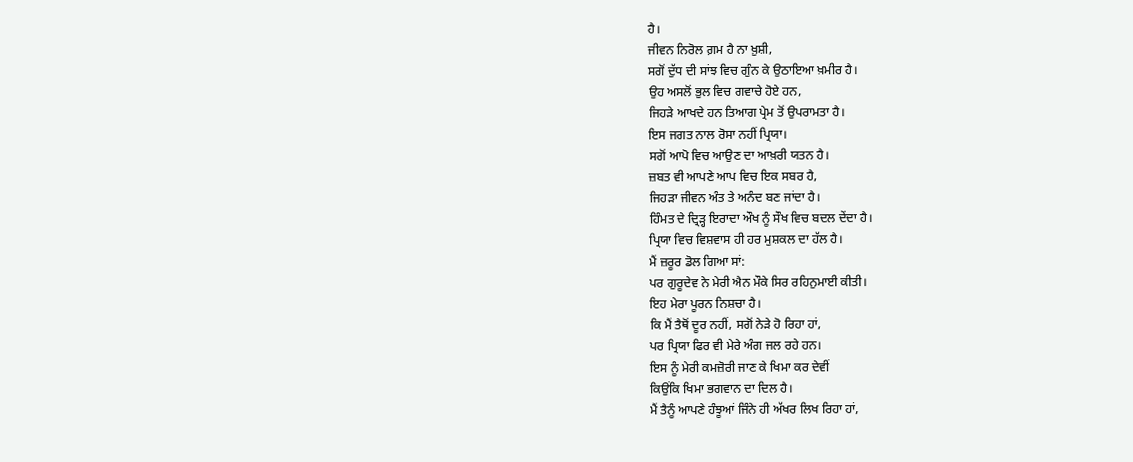ਹੈ।
ਜੀਵਨ ਨਿਰੋਲ ਗ਼ਮ ਹੈ ਨਾ ਖ਼ੁਸ਼ੀ,
ਸਗੋਂ ਦੁੱਧ ਦੀ ਸਾਂਝ ਵਿਚ ਗੁੰਨ ਕੇ ਉਠਾਇਆ ਖ਼ਮੀਰ ਹੈ।
ਉਹ ਅਸਲੋਂ ਭੁਲ ਵਿਚ ਗਵਾਚੇ ਹੋਏ ਹਨ,
ਜਿਹੜੇ ਆਖਦੇ ਹਨ ਤਿਆਗ ਪ੍ਰੇਮ ਤੋਂ ਉਪਰਾਮਤਾ ਹੈ।
ਇਸ ਜਗਤ ਨਾਲ ਰੋਸਾ ਨਹੀਂ ਪ੍ਰਿਯਾ।
ਸਗੋਂ ਆਪੋ ਵਿਚ ਆਉਣ ਦਾ ਆਖ਼ਰੀ ਯਤਨ ਹੈ।
ਜ਼ਬਤ ਵੀ ਆਪਣੇ ਆਪ ਵਿਚ ਇਕ ਸਬਰ ਹੈ,
ਜਿਹੜਾ ਜੀਵਨ ਅੰਤ ਤੇ ਅਨੰਦ ਬਣ ਜਾਂਦਾ ਹੈ।
ਹਿੰਮਤ ਦੇ ਦ੍ਰਿੜ੍ਹ ਇਰਾਦਾ ਔਖ ਨੂੰ ਸੌਖ ਵਿਚ ਬਦਲ ਦੇਂਦਾ ਹੈ।
ਪ੍ਰਿਯਾ ਵਿਚ ਵਿਸ਼ਵਾਸ ਹੀ ਹਰ ਮੁਸ਼ਕਲ ਦਾ ਹੱਲ ਹੈ।
ਮੈਂ ਜ਼ਰੂਰ ਡੋਲ ਗਿਆ ਸਾਂ:
ਪਰ ਗੁਰੂਦੇਵ ਨੇ ਮੇਰੀ ਐਨ ਮੌਕੇ ਸਿਰ ਰਹਿਨੁਮਾਈ ਕੀਤੀ।
ਇਹ ਮੇਰਾ ਪੂਰਨ ਨਿਸ਼ਚਾ ਹੈ।
ਕਿ ਮੈਂ ਤੈਥੋਂ ਦੂਰ ਨਹੀਂ, ਸਗੋਂ ਨੇੜੇ ਹੋ ਰਿਹਾ ਹਾਂ,
ਪਰ ਪ੍ਰਿਯਾ ਫਿਰ ਵੀ ਮੇਰੇ ਅੰਗ ਜਲ ਰਹੇ ਹਨ।
ਇਸ ਨੂੰ ਮੇਰੀ ਕਮਜ਼ੋਰੀ ਜਾਣ ਕੇ ਖਿਮਾ ਕਰ ਦੇਵੀਂ
ਕਿਉਂਕਿ ਖਿਮਾ ਭਗਵਾਨ ਦਾ ਦਿਲ ਹੈ।
ਮੈਂ ਤੈਨੂੰ ਆਪਣੇ ਹੰਝੂਆਂ ਜਿੰਨੇ ਹੀ ਅੱਖਰ ਲਿਖ ਰਿਹਾ ਹਾਂ,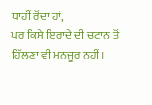ਧਾਹੀਂ ਰੋਂਦਾ ਹਾਂ,
ਪਰ ਕਿਸੇ ਇਰਾਦੇ ਦੀ ਚਟਾਨ ਤੋਂ ਹਿੱਲਣਾ ਵੀ ਮਨਜੂਰ ਨਹੀਂ।